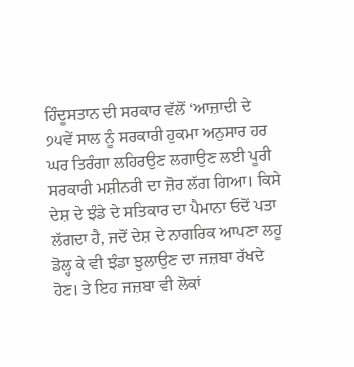ਹਿੰਦੂਸਤਾਨ ਦੀ ਸਰਕਾਰ ਵੱਲੋਂ ‘ਆਜ਼ਾਦੀ ਦੇ ੭੫ਵੇਂ ਸਾਲ ਨੂੰ ਸਰਕਾਰੀ ਹੁਕਮਾ ਅਨੁਸਾਰ ਹਰ ਘਰ ਤਿਰੰਗਾ ਲਹਿਰਉਣ ਲਗਾਉਣ ਲਈ ਪੂਰੀ ਸਰਕਾਰੀ ਮਸ਼ੀਨਰੀ ਦਾ ਜ਼ੋਰ ਲੱਗ ਗਿਆ। ਕਿਸੇ ਦੇਸ਼ ਦੇ ਝੰਡੇ ਦੇ ਸਤਿਕਾਰ ਦਾ ਪੈਮਾਨਾ ਓਦੋਂ ਪਤਾ ਲੱਗਦਾ ਹੈ, ਜਦੋਂ ਦੇਸ਼ ਦੇ ਨਾਗਰਿਕ ਆਪਣਾ ਲਹੂ ਡੋਲ੍ਹ ਕੇ ਵੀ ਝੰਡਾ ਝੁਲਾਉਣ ਦਾ ਜਜ਼ਬਾ ਰੱਖਦੇ ਹੋਣ। ਤੇ ਇਹ ਜਜ਼ਬਾ ਵੀ ਲੋਕਾਂ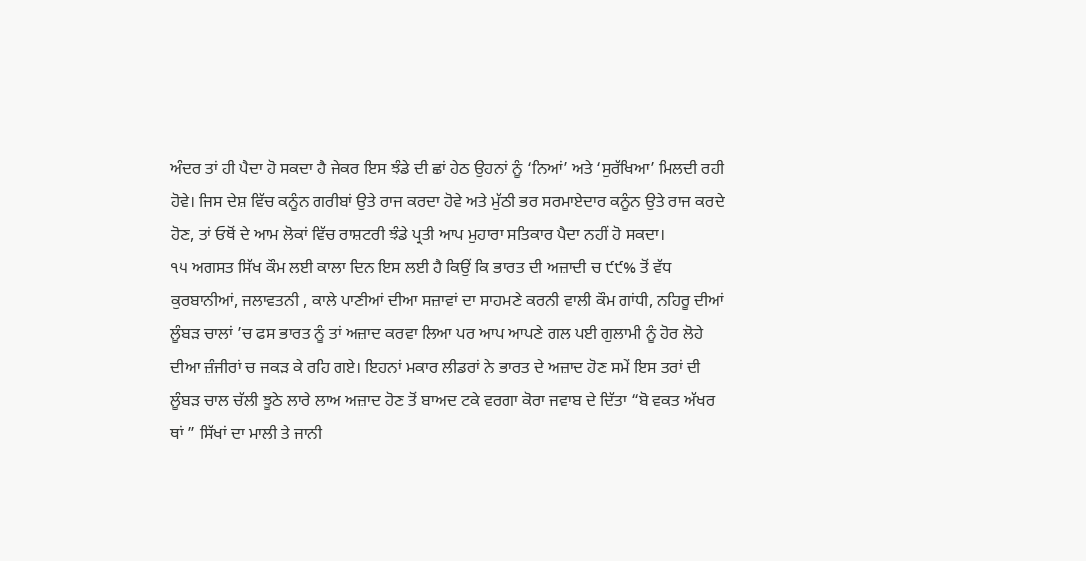ਅੰਦਰ ਤਾਂ ਹੀ ਪੈਦਾ ਹੋ ਸਕਦਾ ਹੈ ਜੇਕਰ ਇਸ ਝੰਡੇ ਦੀ ਛਾਂ ਹੇਠ ਉਹਨਾਂ ਨੂੰ ‘ਨਿਆਂ’ ਅਤੇ ‘ਸੁਰੱਖਿਆ’ ਮਿਲਦੀ ਰਹੀ ਹੋਵੇ। ਜਿਸ ਦੇਸ਼ ਵਿੱਚ ਕਨੂੰਨ ਗਰੀਬਾਂ ਉਤੇ ਰਾਜ ਕਰਦਾ ਹੋਵੇ ਅਤੇ ਮੁੱਠੀ ਭਰ ਸਰਮਾਏਦਾਰ ਕਨੂੰਨ ਉਤੇ ਰਾਜ ਕਰਦੇ ਹੋਣ, ਤਾਂ ਓਥੋਂ ਦੇ ਆਮ ਲੋਕਾਂ ਵਿੱਚ ਰਾਸ਼ਟਰੀ ਝੰਡੇ ਪ੍ਰਤੀ ਆਪ ਮੁਹਾਰਾ ਸਤਿਕਾਰ ਪੈਦਾ ਨਹੀਂ ਹੋ ਸਕਦਾ।
੧੫ ਅਗਸਤ ਸਿੱਖ ਕੌਮ ਲਈ ਕਾਲਾ ਦਿਨ ਇਸ ਲਈ ਹੈ ਕਿਉਂ ਕਿ ਭਾਰਤ ਦੀ ਅਜ਼ਾਦੀ ਚ ੯੯% ਤੋਂ ਵੱਧ ਕੁਰਬਾਨੀਆਂ, ਜਲਾਵਤਨੀ , ਕਾਲੇ ਪਾਣੀਆਂ ਦੀਆ ਸਜ਼ਾਵਾਂ ਦਾ ਸਾਹਮਣੇ ਕਰਨੀ ਵਾਲੀ ਕੌਮ ਗਾਂਧੀ, ਨਹਿਰੂ ਦੀਆਂ ਲੂੰਬੜ ਚਾਲਾਂ ’ਚ ਫਸ ਭਾਰਤ ਨੂੰ ਤਾਂ ਅਜ਼ਾਦ ਕਰਵਾ ਲਿਆ ਪਰ ਆਪ ਆਪਣੇ ਗਲ ਪਈ ਗੁਲਾਮੀ ਨੂੰ ਹੋਰ ਲੋਹੇ ਦੀਆ ਜ਼ੰਜੀਰਾਂ ਚ ਜਕੜ ਕੇ ਰਹਿ ਗਏ। ਇਹਨਾਂ ਮਕਾਰ ਲੀਡਰਾਂ ਨੇ ਭਾਰਤ ਦੇ ਅਜ਼ਾਦ ਹੋਣ ਸਮੇਂ ਇਸ ਤਰਾਂ ਦੀ ਲੂੰਬੜ ਚਾਲ ਚੱਲੀ ਝੂਠੇ ਲਾਰੇ ਲਾਅ ਅਜ਼ਾਦ ਹੋਣ ਤੋਂ ਬਾਅਦ ਟਕੇ ਵਰਗਾ ਕੋਰਾ ਜਵਾਬ ਦੇ ਦਿੱਤਾ “ਬੋ ਵਕਤ ਅੱਖਰ ਥਾਂ ” ਸਿੱਖਾਂ ਦਾ ਮਾਲੀ ਤੇ ਜਾਨੀ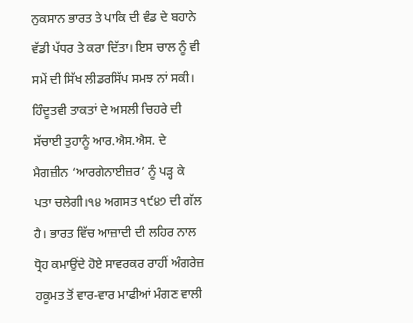ਨੁਕਸਾਨ ਭਾਰਤ ਤੇ ਪਾਕਿ ਦੀ ਵੰਡ ਦੇ ਬਹਾਨੇ ਵੱਡੀ ਪੱਧਰ ਤੇ ਕਰਾ ਦਿੱਤਾ। ਇਸ ਚਾਲ ਨੂੰ ਵੀ ਸਮੇਂ ਦੀ ਸਿੱਖ ਲੀਡਰਸਿੱਪ ਸਮਝ ਨਾਂ ਸਕੀ।
ਹਿੰਦੂਤਵੀ ਤਾਕਤਾਂ ਦੇ ਅਸਲੀ ਚਿਹਰੇ ਦੀ ਸੱਚਾਈ ਤੁਹਾਨੂੰ ਆਰ.ਐਸ.ਐਸ. ਦੇ ਮੈਗਜ਼ੀਨ ‘ਆਰਗੇਨਾਈਜ਼ਰ’ ਨੂੰ ਪੜ੍ਹ ਕੇ ਪਤਾ ਚਲੇਗੀ।੧੪ ਅਗਸਤ ੧੯੪੭ ਦੀ ਗੱਲ ਹੈ। ਭਾਰਤ ਵਿੱਚ ਆਜ਼ਾਦੀ ਦੀ ਲਹਿਰ ਨਾਲ ਧ੍ਰੋਹ ਕਮਾਉਂਦੇ ਹੋਏ ਸਾਵਰਕਰ ਰਾਹੀਂ ਅੰਗਰੇਜ਼ ਹਕੂਮਤ ਤੋਂ ਵਾਰ-ਵਾਰ ਮਾਫੀਆਂ ਮੰਗਣ ਵਾਲੀ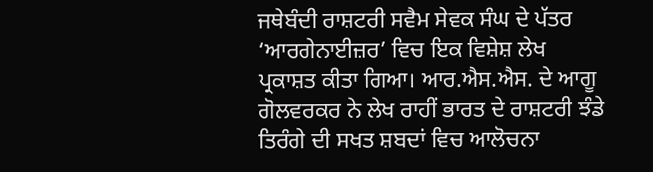ਜਥੇਬੰਦੀ ਰਾਸ਼ਟਰੀ ਸਵੈਮ ਸੇਵਕ ਸੰਘ ਦੇ ਪੱਤਰ ‘ਆਰਗੇਨਾਈਜ਼ਰ’ ਵਿਚ ਇਕ ਵਿਸ਼ੇਸ਼ ਲੇਖ ਪ੍ਰਕਾਸ਼ਤ ਕੀਤਾ ਗਿਆ। ਆਰ.ਐਸ.ਐਸ. ਦੇ ਆਗੂ ਗੋਲਵਰਕਰ ਨੇ ਲੇਖ ਰਾਹੀਂ ਭਾਰਤ ਦੇ ਰਾਸ਼ਟਰੀ ਝੰਡੇ ਤਿਰੰਗੇ ਦੀ ਸਖਤ ਸ਼ਬਦਾਂ ਵਿਚ ਆਲੋਚਨਾ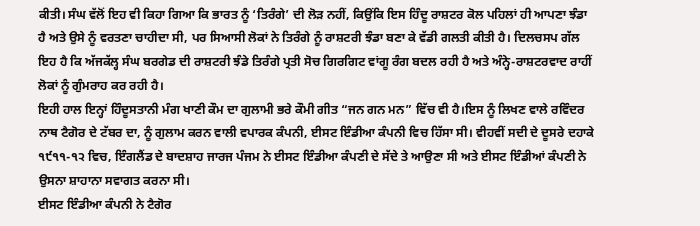ਕੀਤੀ। ਸੰਘ ਵੱਲੋਂ ਇਹ ਵੀ ਕਿਹਾ ਗਿਆ ਕਿ ਭਾਰਤ ਨੂੰ ‘ਤਿਰੰਗੇ’ ਦੀ ਲੋੜ ਨਹੀਂ, ਕਿਉਂਕਿ ਇਸ ਹਿੰਦੂ ਰਾਸ਼ਟਰ ਕੋਲ ਪਹਿਲਾਂ ਹੀ ਆਪਣਾ ਝੰਡਾ ਹੈ ਅਤੇ ਉਸੇ ਨੂੰ ਵਰਤਣਾ ਚਾਹੀਦਾ ਸੀ, ਪਰ ਸਿਆਸੀ ਲੋਕਾਂ ਨੇ ਤਿਰੰਗੇ ਨੂੰ ਰਾਸ਼ਟਰੀ ਝੰਡਾ ਬਣਾ ਕੇ ਵੱਡੀ ਗਲਤੀ ਕੀਤੀ ਹੈ। ਦਿਲਚਸਪ ਗੱਲ ਇਹ ਹੈ ਕਿ ਅੱਜਕੱਲ੍ਹ ਸੰਘ ਬਰਗੇਡ ਦੀ ਰਾਸ਼ਟਰੀ ਝੰਡੇ ਤਿਰੰਗੇ ਪ੍ਰਤੀ ਸੋਚ ਗਿਰਗਿਟ ਵਾਂਗੂ ਰੰਗ ਬਦਲ ਰਹੀ ਹੈ ਅਤੇ ਅੰਨ੍ਹੇ-ਰਾਸ਼ਟਰਵਾਦ ਰਾਹੀਂ ਲੋਕਾਂ ਨੂੰ ਗੁੰਮਰਾਹ ਕਰ ਰਹੀ ਹੈ।
ਇਹੀ ਹਾਲ ਇਨ੍ਹਾਂ ਹਿੰਦੂਸਤਾਨੀ ਮੰਗ ਖਾਣੀ ਕੌਮ ਦਾ ਗੁਲਾਮੀ ਭਰੇ ਕੌਮੀ ਗੀਤ “ਜਨ ਗਨ ਮਨ” ਵਿੱਚ ਵੀ ਹੈ।ਇਸ ਨੂੰ ਲਿਖਣ ਵਾਲੇ ਰਵਿੰਦਰ ਨਾਥ ਟੈਗੋਰ ਦੇ ਟੱਬਰ ਦਾ, ਨੂੰ ਗੁਲਾਮ ਕਰਨ ਵਾਲੀ ਵਪਾਰਕ ਕੰਪਨੀ, ਈਸਟ ਇੰਡੀਆ ਕੰਪਨੀ ਵਿਚ ਹਿੱਸਾ ਸੀ। ਵੀਹਵੀਂ ਸਦੀ ਦੇ ਦੂਸਰੇ ਦਹਾਕੇ ੧੯੧੧-੧੨ ਵਿਚ, ਇੰਗਲੈਂਡ ਦੇ ਬਾਦਸ਼ਾਹ ਜਾਰਜ ਪੰਜਮ ਨੇ ਈਸਟ ਇੰਡੀਆ ਕੰਪਣੀ ਦੇ ਸੱਦੇ ਤੇ ਆਉਣਾ ਸੀ ਅਤੇ ਈਸਟ ਇੰਡੀਆਂ ਕੰਪਣੀ ਨੇ ਉਸਨਾ ਸ਼ਾਹਾਨਾ ਸਵਾਗਤ ਕਰਨਾ ਸੀ।
ਈਸਟ ਇੰਡੀਆ ਕੰਪਨੀ ਨੇ ਟੈਗੋਰ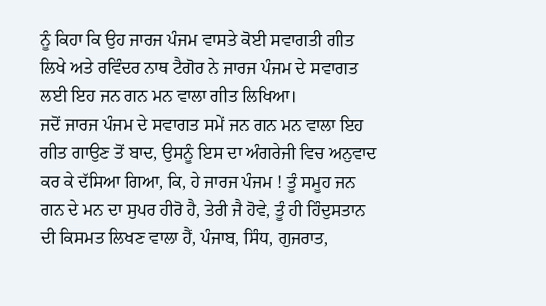ਨੂੰ ਕਿਹਾ ਕਿ ਉਹ ਜਾਰਜ ਪੰਜਮ ਵਾਸਤੇ ਕੋਈ ਸਵਾਗਤੀ ਗੀਤ ਲਿਖੇ ਅਤੇ ਰਵਿੰਦਰ ਨਾਥ ਟੈਗੋਰ ਨੇ ਜਾਰਜ ਪੰਜਮ ਦੇ ਸਵਾਗਤ ਲਈ ਇਹ ਜਨ ਗਨ ਮਨ ਵਾਲਾ ਗੀਤ ਲਿਖਿਆ।
ਜਦੋਂ ਜਾਰਜ ਪੰਜਮ ਦੇ ਸਵਾਗਤ ਸਮੇਂ ਜਨ ਗਨ ਮਨ ਵਾਲਾ ਇਹ ਗੀਤ ਗਾਉਣ ਤੋਂ ਬਾਦ, ਉਸਨੂੰ ਇਸ ਦਾ ਅੰਗਰੇਜੀ ਵਿਚ ਅਨੁਵਾਦ ਕਰ ਕੇ ਦੱਸਿਆ ਗਿਆ, ਕਿ, ਹੇ ਜਾਰਜ ਪੰਜਮ ! ਤੂੰ ਸਮੂਹ ਜਨ ਗਨ ਦੇ ਮਨ ਦਾ ਸੁਪਰ ਹੀਰੋ ਹੈ, ਤੇਰੀ ਜੈ ਹੋਵੇ, ਤੂੰ ਹੀ ਹਿੰਦੁਸਤਾਨ ਦੀ ਕਿਸਮਤ ਲਿਖਣ ਵਾਲਾ ਹੈਂ, ਪੰਜਾਬ, ਸਿੰਧ, ਗੁਜਰਾਤ,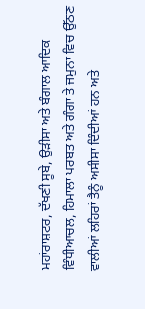ਮਹਾਂਰਾਸ਼ਟਰ, ਦੱਖਣੀ ਸੂਬੇ, ਉੜੀਸਾ ਅਤੇ ਬੰਗਾਲ ਆਦਿਕ ਵਿੰਧੀਆਚਲ, ਹਿਮਾਲਾ ਪਰਬਤ ਅਤੇ ਗੰਗਾ ਤੇ ਜਮੁਨਾ ਵਿਚ ਉੱਠਣ ਵਾਲੀਆਂ ਲਹਿਰਾਂ ਤੈਨੂੰ ਅਸੀਸਾ ਦਿੰਦੀਆਂ ਹਨ ਅਤੇ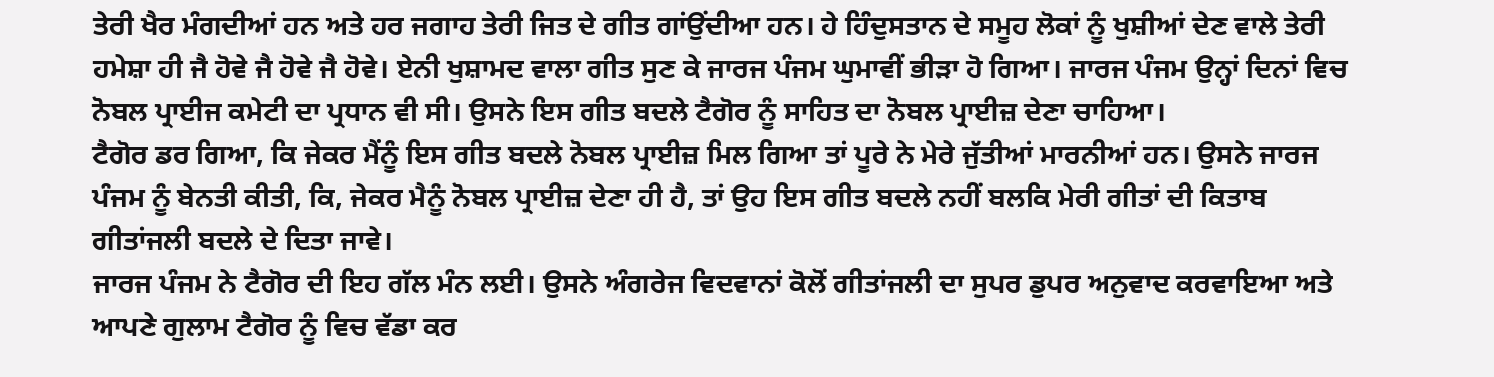ਤੇਰੀ ਖੈਰ ਮੰਗਦੀਆਂ ਹਨ ਅਤੇ ਹਰ ਜਗਾਹ ਤੇਰੀ ਜਿਤ ਦੇ ਗੀਤ ਗਾਂਉਂਦੀਆ ਹਨ। ਹੇ ਹਿੰਦੁਸਤਾਨ ਦੇ ਸਮੂਹ ਲੋਕਾਂ ਨੂੰ ਖੁਸ਼ੀਆਂ ਦੇਣ ਵਾਲੇ ਤੇਰੀ ਹਮੇਸ਼ਾ ਹੀ ਜੈ ਹੋਵੇ ਜੈ ਹੋਵੇ ਜੈ ਹੋਵੇ। ਏਨੀ ਖੁਸ਼ਾਮਦ ਵਾਲਾ ਗੀਤ ਸੁਣ ਕੇ ਜਾਰਜ ਪੰਜਮ ਘੁਮਾਵੀਂ ਭੀੜਾ ਹੋ ਗਿਆ। ਜਾਰਜ ਪੰਜਮ ਉਨ੍ਹਾਂ ਦਿਨਾਂ ਵਿਚ ਨੋਬਲ ਪ੍ਰਾਈਜ ਕਮੇਟੀ ਦਾ ਪ੍ਰਧਾਨ ਵੀ ਸੀ। ਉਸਨੇ ਇਸ ਗੀਤ ਬਦਲੇ ਟੈਗੋਰ ਨੂੰ ਸਾਹਿਤ ਦਾ ਨੋਬਲ ਪ੍ਰਾਈਜ਼ ਦੇਣਾ ਚਾਹਿਆ।
ਟੈਗੋਰ ਡਰ ਗਿਆ, ਕਿ ਜੇਕਰ ਮੈਂਨੂੰ ਇਸ ਗੀਤ ਬਦਲੇ ਨੋਬਲ ਪ੍ਰਾਈਜ਼ ਮਿਲ ਗਿਆ ਤਾਂ ਪੂਰੇ ਨੇ ਮੇਰੇ ਜੁੱਤੀਆਂ ਮਾਰਨੀਆਂ ਹਨ। ਉਸਨੇ ਜਾਰਜ ਪੰਜਮ ਨੂੰ ਬੇਨਤੀ ਕੀਤੀ, ਕਿ, ਜੇਕਰ ਮੈਨੂੰ ਨੋਬਲ ਪ੍ਰਾਈਜ਼ ਦੇਣਾ ਹੀ ਹੈ, ਤਾਂ ਉਹ ਇਸ ਗੀਤ ਬਦਲੇ ਨਹੀਂ ਬਲਕਿ ਮੇਰੀ ਗੀਤਾਂ ਦੀ ਕਿਤਾਬ ਗੀਤਾਂਜਲੀ ਬਦਲੇ ਦੇ ਦਿਤਾ ਜਾਵੇ।
ਜਾਰਜ ਪੰਜਮ ਨੇ ਟੈਗੋਰ ਦੀ ਇਹ ਗੱਲ ਮੰਨ ਲਈ। ਉਸਨੇ ਅੰਗਰੇਜ ਵਿਦਵਾਨਾਂ ਕੋਲੋਂ ਗੀਤਾਂਜਲੀ ਦਾ ਸੁਪਰ ਡੁਪਰ ਅਨੁਵਾਦ ਕਰਵਾਇਆ ਅਤੇ ਆਪਣੇ ਗੁਲਾਮ ਟੈਗੋਰ ਨੂੰ ਵਿਚ ਵੱਡਾ ਕਰ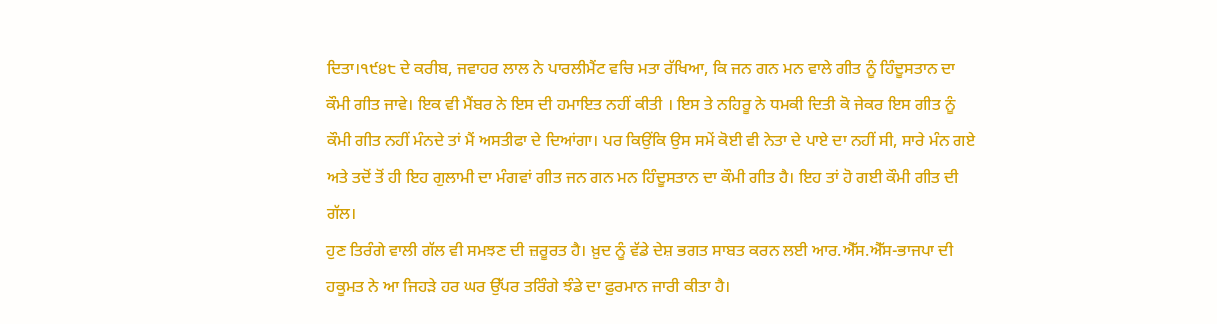ਦਿਤਾ।੧੯੪੮ ਦੇ ਕਰੀਬ, ਜਵਾਹਰ ਲਾਲ ਨੇ ਪਾਰਲੀਮੈਂਟ ਵਚਿ ਮਤਾ ਰੱਖਿਆ, ਕਿ ਜਨ ਗਨ ਮਨ ਵਾਲੇ ਗੀਤ ਨੂੰ ਹਿੰਦੂਸਤਾਨ ਦਾ ਕੌਮੀ ਗੀਤ ਜਾਵੇ। ਇਕ ਵੀ ਮੈਂਬਰ ਨੇ ਇਸ ਦੀ ਹਮਾਇਤ ਨਹੀਂ ਕੀਤੀ । ਇਸ ਤੇ ਨਹਿਰੂ ਨੇ ਧਮਕੀ ਦਿਤੀ ਕੋ ਜੇਕਰ ਇਸ ਗੀਤ ਨੂੰ ਕੌਮੀ ਗੀਤ ਨਹੀਂ ਮੰਨਦੇ ਤਾਂ ਮੈਂ ਅਸਤੀਫਾ ਦੇ ਦਿਆਂਗਾ। ਪਰ ਕਿਉਂਕਿ ਉਸ ਸਮੇਂ ਕੋਈ ਵੀ ਨੇਤਾ ਦੇ ਪਾਏ ਦਾ ਨਹੀਂ ਸੀ, ਸਾਰੇ ਮੰਨ ਗਏ ਅਤੇ ਤਦੋਂ ਤੋਂ ਹੀ ਇਹ ਗੁਲਾਮੀ ਦਾ ਮੰਗਵਾਂ ਗੀਤ ਜਨ ਗਨ ਮਨ ਹਿੰਦੂਸਤਾਨ ਦਾ ਕੌਮੀ ਗੀਤ ਹੈ। ਇਹ ਤਾਂ ਹੋ ਗਈ ਕੌਮੀ ਗੀਤ ਦੀ ਗੱਲ।
ਹੁਣ ਤਿਰੰਗੇ ਵਾਲੀ ਗੱਲ ਵੀ ਸਮਝਣ ਦੀ ਜ਼ਰੂਰਤ ਹੈ। ਖ਼ੁਦ ਨੂੰ ਵੱਡੇ ਦੇਸ਼ ਭਗਤ ਸਾਬਤ ਕਰਨ ਲਈ ਆਰ.ਐੱਸ.ਐੱਸ-ਭਾਜਪਾ ਦੀ ਹਕੂਮਤ ਨੇ ਆ ਜਿਹੜੇ ਹਰ ਘਰ ਉੱਪਰ ਤਰਿੰਗੇ ਝੰਡੇ ਦਾ ਫ਼ੁਰਮਾਨ ਜਾਰੀ ਕੀਤਾ ਹੈ।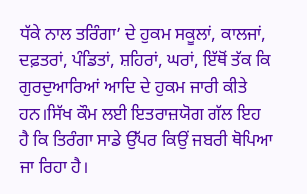ਧੱਕੇ ਨਾਲ ਤਰਿੰਗਾ’ ਦੇ ਹੁਕਮ ਸਕੂਲਾਂ, ਕਾਲਜਾਂ, ਦਫ਼ਤਰਾਂ, ਪੰਡਿਤਾਂ, ਸ਼ਹਿਰਾਂ, ਘਰਾਂ, ਇੱਥੋਂ ਤੱਕ ਕਿ ਗੁਰਦੁਆਰਿਆਂ ਆਦਿ ਦੇ ਹੁਕਮ ਜਾਰੀ ਕੀਤੇ ਹਨ।ਸਿੱਖ ਕੌਮ ਲਈ ਇਤਰਾਜ਼ਯੋਗ ਗੱਲ ਇਹ ਹੈ ਕਿ ਤਿਰੰਗਾ ਸਾਡੇ ਉੱਪਰ ਕਿਉਂ ਜਬਰੀ ਥੋਪਿਆ ਜਾ ਰਿਹਾ ਹੈ।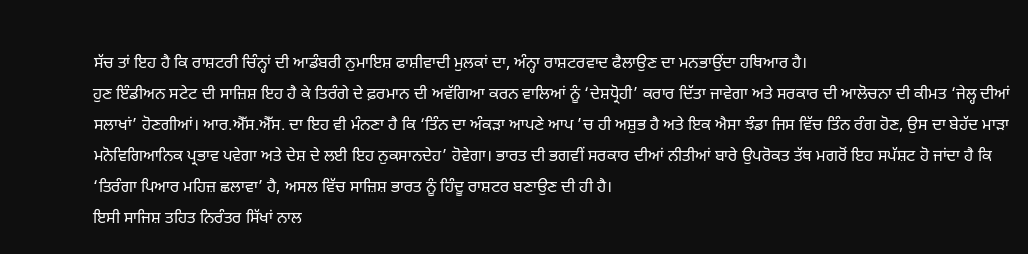ਸੱਚ ਤਾਂ ਇਹ ਹੈ ਕਿ ਰਾਸ਼ਟਰੀ ਚਿੰਨ੍ਹਾਂ ਦੀ ਆਡੰਬਰੀ ਨੁਮਾਇਸ਼ ਫਾਸ਼ੀਵਾਦੀ ਮੁਲਕਾਂ ਦਾ, ਅੰਨ੍ਹਾ ਰਾਸ਼ਟਰਵਾਦ ਫੈਲਾਉਣ ਦਾ ਮਨਭਾਉਂਦਾ ਹਥਿਆਰ ਹੈ।
ਹੁਣ ਇੰਡੀਅਨ ਸਟੇਟ ਦੀ ਸਾਜ਼ਿਸ਼ ਇਹ ਹੈ ਕੇ ਤਿਰੰਗੇ ਦੇ ਫ਼ਰਮਾਨ ਦੀ ਅਵੱਗਿਆ ਕਰਨ ਵਾਲਿਆਂ ਨੂੰ ‘ਦੇਸ਼ਧ੍ਰੋਹੀ’ ਕਰਾਰ ਦਿੱਤਾ ਜਾਵੇਗਾ ਅਤੇ ਸਰਕਾਰ ਦੀ ਆਲੋਚਨਾ ਦੀ ਕੀਮਤ ‘ਜੇਲ੍ਹ ਦੀਆਂ ਸਲਾਖਾਂ’ ਹੋਣਗੀਆਂ। ਆਰ.ਐੱਸ.ਐੱਸ. ਦਾ ਇਹ ਵੀ ਮੰਨਣਾ ਹੈ ਕਿ ‘ਤਿੰਨ ਦਾ ਅੰਕੜਾ ਆਪਣੇ ਆਪ ’ਚ ਹੀ ਅਸ਼ੁਭ ਹੈ ਅਤੇ ਇਕ ਐਸਾ ਝੰਡਾ ਜਿਸ ਵਿੱਚ ਤਿੰਨ ਰੰਗ ਹੋਣ, ਉਸ ਦਾ ਬੇਹੱਦ ਮਾੜਾ ਮਨੋਵਿਗਿਆਨਿਕ ਪ੍ਰਭਾਵ ਪਵੇਗਾ ਅਤੇ ਦੇਸ਼ ਦੇ ਲਈ ਇਹ ਨੁਕਸਾਨਦੇਹ’ ਹੋਵੇਗਾ। ਭਾਰਤ ਦੀ ਭਗਵੀਂ ਸਰਕਾਰ ਦੀਆਂ ਨੀਤੀਆਂ ਬਾਰੇ ਉਪਰੋਕਤ ਤੱਥ ਮਗਰੋਂ ਇਹ ਸਪੱਸ਼ਟ ਹੋ ਜਾਂਦਾ ਹੈ ਕਿ ‘ਤਿਰੰਗਾ ਪਿਆਰ ਮਹਿਜ਼ ਛਲਾਵਾ’ ਹੈ, ਅਸਲ ਵਿੱਚ ਸਾਜ਼ਿਸ਼ ਭਾਰਤ ਨੂੰ ਹਿੰਦੂ ਰਾਸ਼ਟਰ ਬਣਾਉਣ ਦੀ ਹੀ ਹੈ।
ਇਸੀ ਸਾਜਿਸ਼ ਤਹਿਤ ਨਿਰੰਤਰ ਸਿੱਖਾਂ ਨਾਲ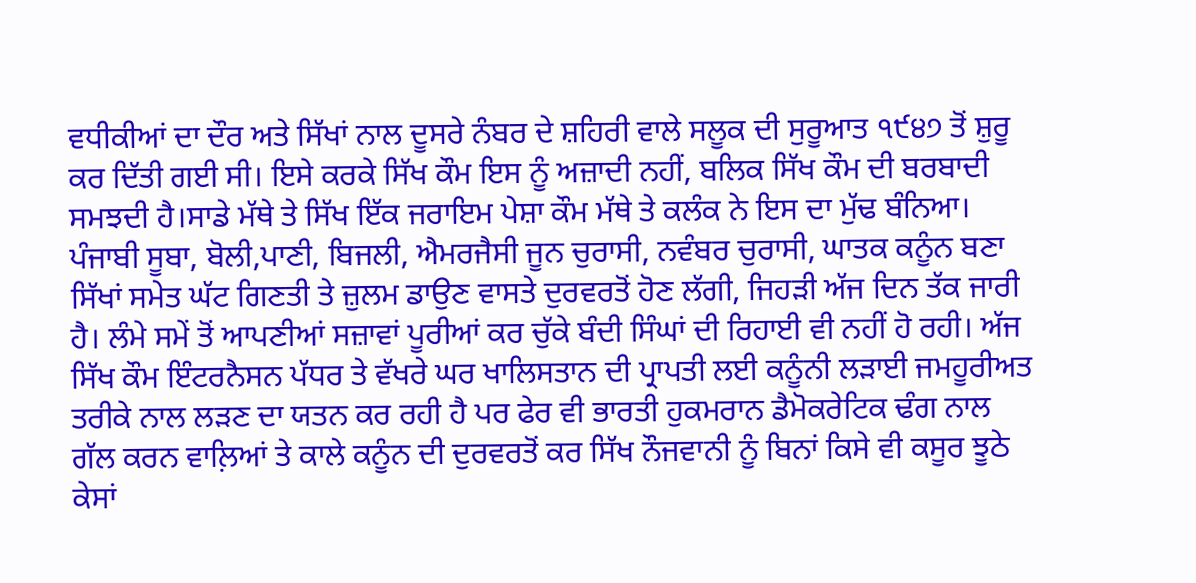ਵਧੀਕੀਆਂ ਦਾ ਦੌਰ ਅਤੇ ਸਿੱਖਾਂ ਨਾਲ ਦੂਸਰੇ ਨੰਬਰ ਦੇ ਸ਼ਹਿਰੀ ਵਾਲੇ ਸਲੂਕ ਦੀ ਸੁਰੂਆਤ ੧੯੪੭ ਤੋਂ ਸ਼ੁਰੂ ਕਰ ਦਿੱਤੀ ਗਈ ਸੀ। ਇਸੇ ਕਰਕੇ ਸਿੱਖ ਕੌਮ ਇਸ ਨੂੰ ਅਜ਼ਾਦੀ ਨਹੀਂ, ਬਲਿਕ ਸਿੱਖ ਕੌਮ ਦੀ ਬਰਬਾਦੀ ਸਮਝਦੀ ਹੈ।ਸਾਡੇ ਮੱਥੇ ਤੇ ਸਿੱਖ ਇੱਕ ਜਰਾਇਮ ਪੇਸ਼ਾ ਕੌਮ ਮੱਥੇ ਤੇ ਕਲੰਕ ਨੇ ਇਸ ਦਾ ਮੁੱਢ ਬੰਨਿਆ। ਪੰਜਾਬੀ ਸੂਬਾ, ਬੋਲੀ,ਪਾਣੀ, ਬਿਜਲੀ, ਐਮਰਜੈਸੀ ਜੂਨ ਚੁਰਾਸੀ, ਨਵੰਬਰ ਚੁਰਾਸੀ, ਘਾਤਕ ਕਨੂੰਨ ਬਣਾ ਸਿੱਖਾਂ ਸਮੇਤ ਘੱਟ ਗਿਣਤੀ ਤੇ ਜ਼ੁਲਮ ਡਾਉਣ ਵਾਸਤੇ ਦੁਰਵਰਤੋਂ ਹੋਣ ਲੱਗੀ, ਜਿਹੜੀ ਅੱਜ ਦਿਨ ਤੱਕ ਜਾਰੀ ਹੈ। ਲੰਮੇ ਸਮੇਂ ਤੋਂ ਆਪਣੀਆਂ ਸਜ਼ਾਵਾਂ ਪੂਰੀਆਂ ਕਰ ਚੁੱਕੇ ਬੰਦੀ ਸਿੰਘਾਂ ਦੀ ਰਿਹਾਈ ਵੀ ਨਹੀਂ ਹੋ ਰਹੀ। ਅੱਜ ਸਿੱਖ ਕੌਮ ਇੰਟਰਨੈਸਨ ਪੱਧਰ ਤੇ ਵੱਖਰੇ ਘਰ ਖਾਲਿਸਤਾਨ ਦੀ ਪ੍ਰਾਪਤੀ ਲਈ ਕਨੂੰਨੀ ਲੜਾਈ ਜਮਹੂਰੀਅਤ ਤਰੀਕੇ ਨਾਲ ਲੜਣ ਦਾ ਯਤਨ ਕਰ ਰਹੀ ਹੈ ਪਰ ਫੇਰ ਵੀ ਭਾਰਤੀ ਹੁਕਮਰਾਨ ਡੈਮੋਕਰੇਟਿਕ ਢੰਗ ਨਾਲ ਗੱਲ ਕਰਨ ਵਾਲ਼ਿਆਂ ਤੇ ਕਾਲੇ ਕਨੂੰਨ ਦੀ ਦੁਰਵਰਤੋਂ ਕਰ ਸਿੱਖ ਨੌਜਵਾਨੀ ਨੂੰ ਬਿਨਾਂ ਕਿਸੇ ਵੀ ਕਸੂਰ ਝੂਠੇ ਕੇਸਾਂ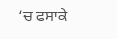‘ਚ ਫਸਾਕੇ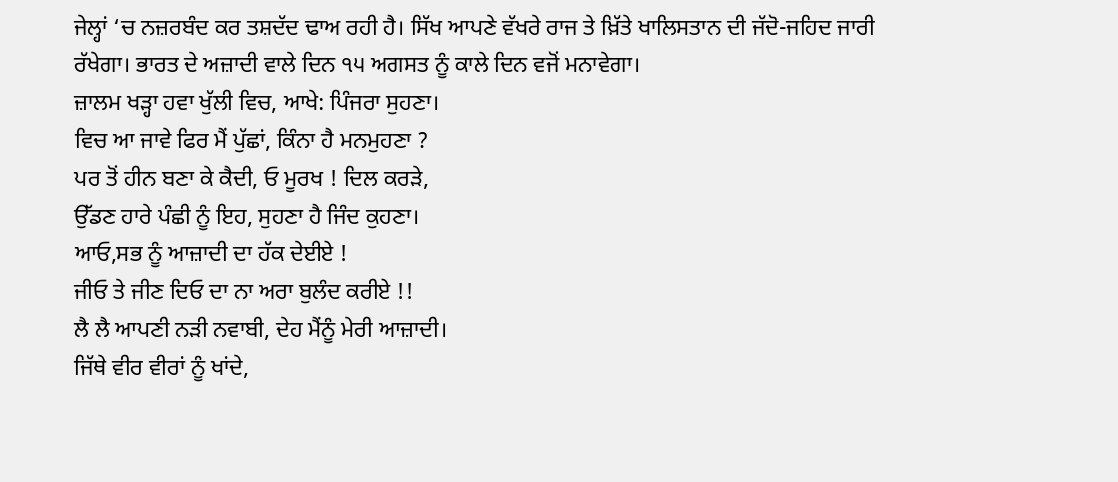ਜੇਲ੍ਹਾਂ ‘ਚ ਨਜ਼ਰਬੰਦ ਕਰ ਤਸ਼ਦੱਦ ਢਾਅ ਰਹੀ ਹੈ। ਸਿੱਖ ਆਪਣੇ ਵੱਖਰੇ ਰਾਜ ਤੇ ਖ਼ਿੱਤੇ ਖਾਲਿਸਤਾਨ ਦੀ ਜੱਦੋ-ਜਹਿਦ ਜਾਰੀ ਰੱਖੇਗਾ। ਭਾਰਤ ਦੇ ਅਜ਼ਾਦੀ ਵਾਲੇ ਦਿਨ ੧੫ ਅਗਸਤ ਨੂੰ ਕਾਲੇ ਦਿਨ ਵਜੋਂ ਮਨਾਵੇਗਾ।
ਜ਼ਾਲਮ ਖੜ੍ਹਾ ਹਵਾ ਖੁੱਲੀ ਵਿਚ, ਆਖੇ: ਪਿੰਜਰਾ ਸੁਹਣਾ।
ਵਿਚ ਆ ਜਾਵੇ ਫਿਰ ਮੈਂ ਪੁੱਛਾਂ, ਕਿੰਨਾ ਹੈ ਮਨਮੁਹਣਾ ?
ਪਰ ਤੋਂ ਹੀਨ ਬਣਾ ਕੇ ਕੈਦੀ, ਓ ਮੂਰਖ ! ਦਿਲ ਕਰੜੇ,
ਉੱਡਣ ਹਾਰੇ ਪੰਛੀ ਨੂੰ ਇਹ, ਸੁਹਣਾ ਹੈ ਜਿੰਦ ਕੁਹਣਾ।
ਆਓ,ਸਭ ਨੂੰ ਆਜ਼ਾਦੀ ਦਾ ਹੱਕ ਦੇਈਏ !
ਜੀਓ ਤੇ ਜੀਣ ਦਿਓ ਦਾ ਨਾ ਅਰਾ ਬੁਲੰਦ ਕਰੀਏ !!
ਲੈ ਲੈ ਆਪਣੀ ਨੜੀ ਨਵਾਬੀ, ਦੇਹ ਮੈਂਨੂੰ ਮੇਰੀ ਆਜ਼ਾਦੀ।
ਜਿੱਥੇ ਵੀਰ ਵੀਰਾਂ ਨੂੰ ਖਾਂਦੇ,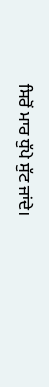ਸਿਰੋਂ ਮਾਰ ਧੁੱਪੇ ਸੁੱਟ ਜਾਂਦੇ।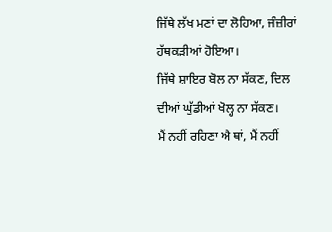ਜਿੱਥੇ ਲੱਖ ਮਣਾਂ ਦਾ ਲੋਹਿਆ, ਜੰਜ਼ੀਰਾਂ ਹੱਥਕੜੀਆਂ ਹੋਇਆ।
ਜਿੱਥੇ ਸ਼ਾਇਰ ਬੋਲ ਨਾ ਸੱਕਣ, ਦਿਲ ਦੀਆਂ ਘੁੱਡੀਆਂ ਖੋਲ੍ਹ ਨਾ ਸੱਕਣ।
ਮੈਂ ਨਹੀਂ ਰਹਿਣਾ ਐ ਥਾਂ, ਮੈਂ ਨਹੀਂ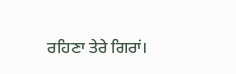ਰਹਿਣਾ ਤੇਰੇ ਗਿਰਾਂ।